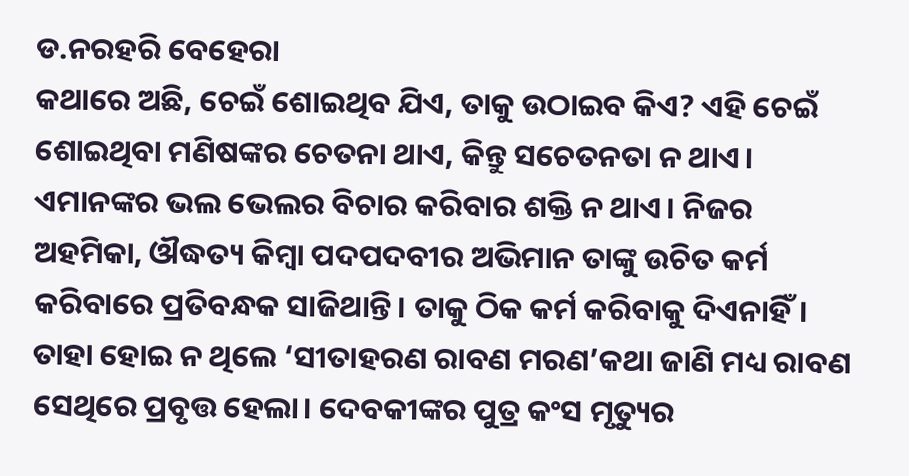ଡ.ନରହରି ବେହେରା
କଥାରେ ଅଛି, ଚେଇଁ ଶୋଇଥିବ ଯିଏ, ତାକୁ ଉଠାଇବ କିଏ? ଏହି ଚେଇଁ ଶୋଇଥିବା ମଣିଷଙ୍କର ଚେତନା ଥାଏ, କିନ୍ତୁ ସଚେତନତା ନ ଥାଏ। ଏମାନଙ୍କର ଭଲ ଭେଲର ବିଚାର କରିବାର ଶକ୍ତି ନ ଥାଏ। ନିଜର ଅହମିକା, ଔଦ୍ଧତ୍ୟ କିମ୍ବା ପଦପଦବୀର ଅଭିମାନ ତାଙ୍କୁ ଉଚିତ କର୍ମ କରିବାରେ ପ୍ରତିବନ୍ଧକ ସାଜିଥାନ୍ତି। ତାକୁ ଠିକ କର୍ମ କରିବାକୁ ଦିଏନାହିଁ। ତାହା ହୋଇ ନ ଥିଲେ ‘ସୀତାହରଣ ରାବଣ ମରଣ’କଥା ଜାଣି ମଧ୍ୟ ରାବଣ ସେଥିରେ ପ୍ରବୃତ୍ତ ହେଲା। ଦେବକୀଙ୍କର ପୁତ୍ର କଂସ ମୃତ୍ୟୁର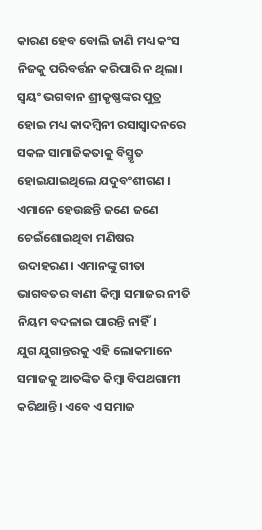କାରଣ ହେବ ବୋଲି ଜାଣି ମଧ୍ୟ କଂସ ନିଜକୁ ପରିବର୍ତ୍ତନ କରିପାରି ନ ଥିଲା। ସ୍ବୟଂ ଭଗବାନ ଶ୍ରୀକୃଷ୍ଣଙ୍କର ପୁତ୍ର ହୋଇ ମଧ୍ୟ କାଦମ୍ବିନୀ ରସାସ୍ବାଦନରେ ସକଳ ସାମାଜିକତାକୁ ବିସ୍ମୃତ ହୋଇଯାଇଥିଲେ ଯଦୁବଂଶୀଗଣ । ଏମାନେ ହେଉଛନ୍ତି ଜଣେ ଜଣେ ଚେଇଁଶୋଇଥିବା ମଣିଷର ଉଦାହରଣ। ଏମାନଙ୍କୁ ଗୀତା ଭାଗବତର ବାଣୀ କିମ୍ବା ସମାଜର ନୀତି ନିୟମ ବଦଳାଇ ପାରନ୍ତି ନାହିଁ।
ଯୁଗ ଯୁଗାନ୍ତରକୁ ଏହି ଲୋକମାନେ ସମାଜକୁ ଆତଙ୍କିତ କିମ୍ବା ବିପଥଗାମୀ କରିଥାନ୍ତି। ଏବେ ଏ ସମାଜ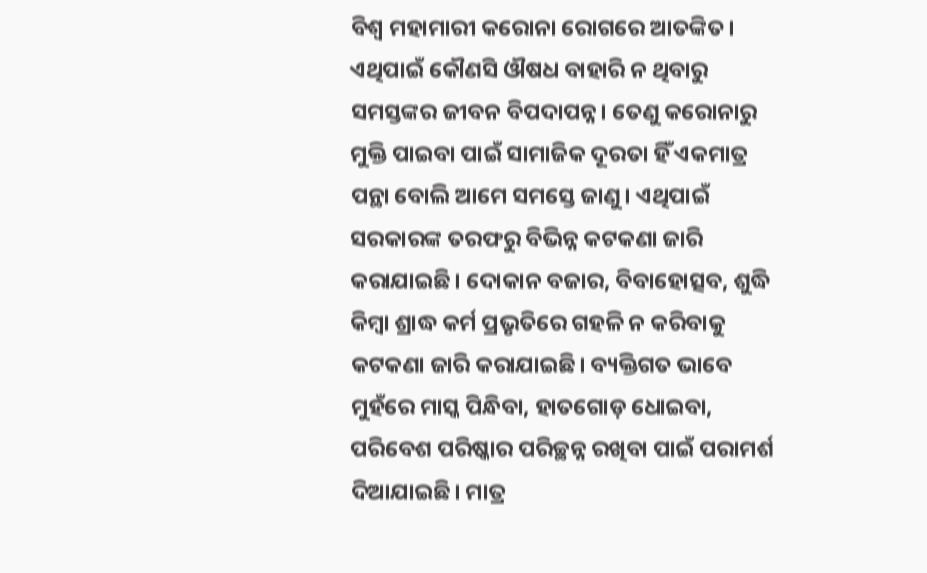ବିଶ୍ୱ ମହାମାରୀ କରୋନା ରୋଗରେ ଆତଙ୍କିତ। ଏଥିପାଇଁ କୌଣସି ଔଷଧ ବାହାରି ନ ଥିବାରୁ ସମସ୍ତଙ୍କର ଜୀବନ ବିପଦାପନ୍ନ। ତେଣୁ କରୋନାରୁ ମୁକ୍ତି ପାଇବା ପାଇଁ ସାମାଜିକ ଦୂରତା ହିଁ ଏକମାତ୍ର ପନ୍ଥା ବୋଲି ଆମେ ସମସ୍ତେ ଜାଣୁ। ଏଥିପାଇଁ ସରକାରଙ୍କ ତରଫରୁ ବିଭିନ୍ନ କଟକଣା ଜାରି କରାଯାଇଛି। ଦୋକାନ ବଜାର, ବିବାହୋତ୍ସବ, ଶୁଦ୍ଧି କିମ୍ବା ଶ୍ରାଦ୍ଧ କର୍ମ ପ୍ରଭୃତିରେ ଗହଳି ନ କରିବାକୁ କଟକଣା ଜାରି କରାଯାଇଛି। ବ୍ୟକ୍ତିଗତ ଭାବେ ମୁହଁରେ ମାସ୍କ ପିନ୍ଧିବା, ହାତଗୋଡ଼ ଧୋଇବା, ପରିବେଶ ପରିଷ୍କାର ପରିଚ୍ଛନ୍ନ ରଖିବା ପାଇଁ ପରାମର୍ଶ ଦିଆଯାଇଛି। ମାତ୍ର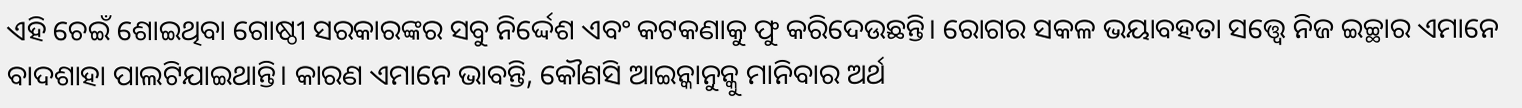ଏହି ଚେଇଁ ଶୋଇଥିବା ଗୋଷ୍ଠୀ ସରକାରଙ୍କର ସବୁ ନିର୍ଦ୍ଦେଶ ଏବଂ କଟକଣାକୁ ଫୁ କରିଦେଉଛନ୍ତି। ରୋଗର ସକଳ ଭୟାବହତା ସତ୍ତ୍ୱେ ନିଜ ଇଚ୍ଛାର ଏମାନେ ବାଦଶାହା ପାଲଟିଯାଇଥାନ୍ତି। କାରଣ ଏମାନେ ଭାବନ୍ତି, କୌଣସି ଆଇନ୍କାନୁନ୍କୁ ମାନିବାର ଅର୍ଥ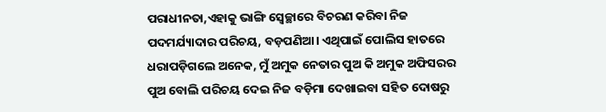ପରାଧୀନତା,ଏହାକୁ ଭାଙ୍ଗି ସ୍ବେଚ୍ଛାରେ ବିଚରଣ କରିବା ନିଜ ପଦମର୍ଯ୍ୟାଦାର ପରିଚୟ, ବଡ଼ପଣିଆ। ଏଥିପାଇଁ ପୋଲିସ ହାତରେ ଧରାପଡ଼ିଗଲେ ଅନେକ, ମୁଁ ଅମୁକ ନେତାର ପୁଅ କି ଅମୁକ ଅଫିସରର ପୁଅ ବୋଲି ପରିଚୟ ଦେଇ ନିଜ ବଡ଼ିମା ଦେଖାଇବା ସହିତ ଦୋଷରୁ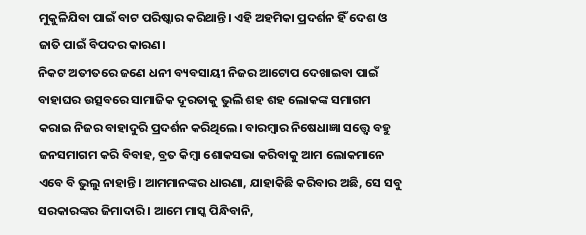ମୁକୁଳିଯିବା ପାଇଁ ବାଟ ପରିଷ୍କାର କରିଥାନ୍ତି। ଏହି ଅହମିକା ପ୍ରଦର୍ଶନ ହିଁ ଦେଶ ଓ ଜାତି ପାଇଁ ବିପଦର କାରଣ।
ନିକଟ ଅତୀତରେ ଜଣେ ଧନୀ ବ୍ୟବସାୟୀ ନିଜର ଆଟୋପ ଦେଖାଇବା ପାଇଁ ବାହାଘର ଉତ୍ସବରେ ସାମାଜିକ ଦୂରତାକୁ ଭୁଲି ଶହ ଶହ ଲୋକଙ୍କ ସମାଗମ କରାଇ ନିଜର ବାହାଦୁରି ପ୍ରଦର୍ଶନ କରିଥିଲେ। ବାରମ୍ବାର ନିଷେଧାଜ୍ଞା ସତ୍ତ୍ୱେ ବହୁ ଜନସମାଗମ କରି ବିବାହ, ବ୍ରତ କିମ୍ବା ଶୋକସଭା କରିବାକୁ ଆମ ଲୋକମାନେ ଏବେ ବି ଭୁଲୁ ନାହାନ୍ତି। ଆମମାନଙ୍କର ଧାରଣା, ଯାହାକିଛି କରିବାର ଅଛି, ସେ ସବୁ ସରକାରଙ୍କର ଜିମାଦାରି। ଆମେ ମାସ୍କ ପିନ୍ଧିବାନି,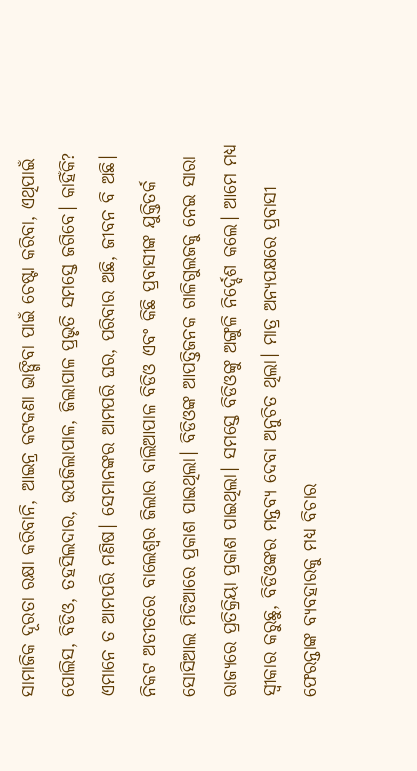ସାମାଜିକ ଦୂରତା ରକ୍ଷା କରିବାନି, ଆଇନ୍ର କଟକଣା ଭାଙ୍ଗିବା ପାଇଁ ଚେଷ୍ଟା କରିବା, ଏଥିପାଇଁ ପୋଲିସ, ବିଡିଓ, ତହସିଲଦାର, ଉପଜିଲାପାଳ, ଜିଲାପାଳ ପ୍ରଭୃତି ସମସ୍ତେ ଜଗିବେ। କାହିଁକି? ଏମାନେ ତ ଆମପରି ମଣିଷ। ସେମାନଙ୍କର ଆମପରି ଘର, ପରିବାର ଅଛି, ଜୀବନ ବି ଅଛି। ନିକଟ ଅତୀତରେ ବାଲେଶ୍ୱର ଜିଲାର ବାଲିଆପାଳ ବିଡିଓ ଏବଂ କିଛି ପ୍ରବାସୀଙ୍କ ଯୁକ୍ତିତର୍କ ସୋସିଆଲ ମିଡିଆରେ ପ୍ରକାଶ ପାଇଥିଲା। ବିଡିଓଙ୍କ ଆପତ୍ତିଜନକ ଗାଳିଗୁଲଜକୁ ନେଇ ସାରା ରାଜ୍ୟରେ ପ୍ରତିକ୍ରିୟା ପ୍ରକାଶ ପାଇଥିଲା। ସମସ୍ତେ ବିଡିଓଙ୍କୁ ଅଙ୍ଗୁଳି ନିର୍ଦ୍ଦେଶ କଲେ। ଆମେ ମଧ୍ୟ ସ୍ବୀକାର କରୁଛୁ, ବିଡିଓଙ୍କର ମନ୍ତବ୍ୟ ଦେବା ଅନୁଚିତ ଥିଲା। ମାତ୍ର ଅନ୍ୟପକ୍ଷରେ ପ୍ରବାସୀ ଫେରନ୍ତାଙ୍କ ବ୍ୟବହାରକୁ ମଧ୍ୟ ବିଚାର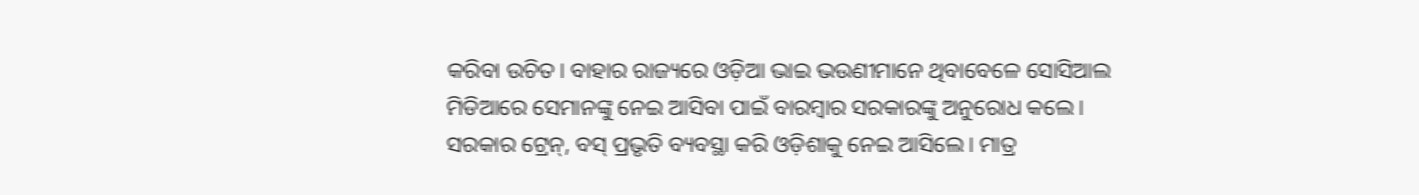କରିବା ଉଚିତ। ବାହାର ରାଜ୍ୟରେ ଓଡ଼ିଆ ଭାଇ ଭଉଣୀମାନେ ଥିବାବେଳେ ସୋସିଆଲ ମିଡିଆରେ ସେମାନଙ୍କୁ ନେଇ ଆସିବା ପାଇଁ ବାରମ୍ବାର ସରକାରଙ୍କୁ ଅନୁରୋଧ କଲେ। ସରକାର ଟ୍ରେନ୍, ବସ୍ ପ୍ରଭୃତି ବ୍ୟବସ୍ଥା କରି ଓଡ଼ିଶାକୁ ନେଇ ଆସିଲେ। ମାତ୍ର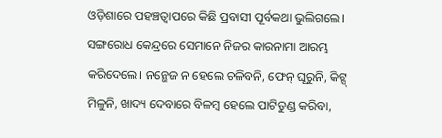ଓଡ଼ିଶାରେ ପହଞ୍ଚତ୍ବାପରେ କିଛି ପ୍ରବାସୀ ପୂର୍ବକଥା ଭୁଲିଗଲେ। ସଙ୍ଗରୋଧ କେନ୍ଦ୍ରରେ ସେମାନେ ନିଜର କାରନାମା ଆରମ୍ଭ କରିଦେଲେ। ନନ୍ଭେଜ ନ ହେଲେ ଚଳିବନି, ଫେନ୍ ଘୂରୁନି, କିଟ୍ସ୍ ମିଳୁନି, ଖାଦ୍ୟ ଦେବାରେ ବିଳମ୍ବ ହେଲେ ପାଟିତୁଣ୍ଡ କରିବା,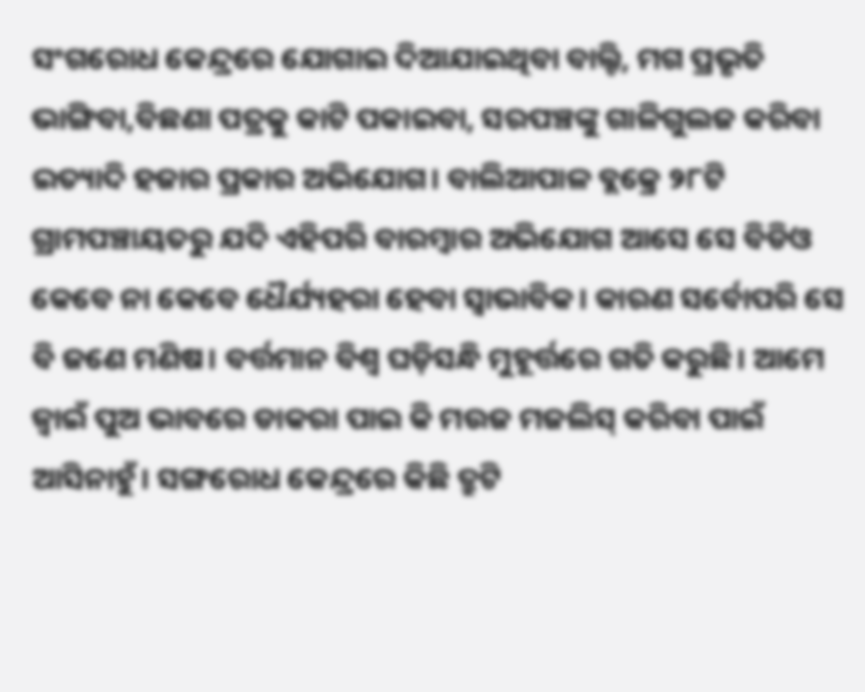ସଂଗରୋଧ କେନ୍ଦ୍ରରେ ଯୋଗାଇ ଦିଆଯାଇଥିବା ବାଲ୍ଟି, ମଗ ପ୍ରଭୃତି ଭାଙ୍ଗିବା,ବିଛଣା ପତ୍ରକୁ କାଟି ପକାଇବା, ସରପଞ୍ଚଙ୍କୁ ଗାଳିଗୁଲଜ କରିବା ଇତ୍ୟାଦି ହଜାର ପ୍ରକାର ଅଭିଯୋଗ। ବାଲିଆପାଳ ବ୍ଲକ୍ରେ ୨୮ଟି ଗ୍ରାମପଞ୍ଚାୟତରୁ ଯଦି ଏହିପରି ବାରମ୍ବାର ଅଭିଯୋଗ ଆସେ ସେ ବିଡିଓ କେବେ ନା କେବେ ଧୈର୍ଯ୍ୟହରା ହେବା ସ୍ବାଭାବିକ। କାରଣ ସର୍ବୋପରି ସେ ବି ଜଣେ ମଣିଷ। ବର୍ତ୍ତମାନ ବିଶ୍ୱ ଘଡ଼ିସନ୍ଧି ମୁହୂର୍ତ୍ତରେ ଗତି କରୁଛି। ଆମେ ଜ୍ୱାଇଁ ପୁଅ ଭାବରେ ଡାକରା ପାଇ କି ମଉଜ ମଜଲିସ୍ କରିବା ପାଇଁ ଆସିନାହୁଁ। ସଙ୍ଗରୋଧ କେନ୍ଦ୍ରରେ କିଛି ତ୍ରୁଟି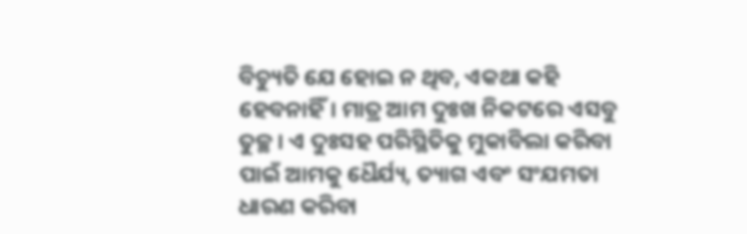ବିଚ୍ୟୁତି ଯେ ହୋଇ ନ ଥିବ, ଏକଥା କହି ହେବନାହିଁ। ମାତ୍ର ଆମ ଦୁଃଖ ନିକଟରେ ଏସବୁ ତୁଚ୍ଛ। ଏ ଦୁଃସହ ପରିସ୍ଥିତିକୁ ମୁକାବିଲା କରିବା ପାଇଁ ଆମକୁ ଧୈର୍ଯ୍ୟ, ତ୍ୟାଗ ଏବଂ ସଂଯମତା ଧାରଣ କରିବା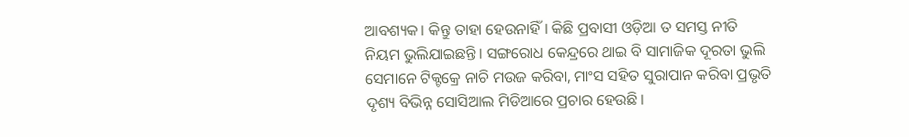ଆବଶ୍ୟକ। କିନ୍ତୁ ତାହା ହେଉନାହିଁ। କିଛି ପ୍ରବାସୀ ଓଡ଼ିଆ ତ ସମସ୍ତ ନୀତି ନିୟମ ଭୁଲିଯାଇଛନ୍ତି। ସଙ୍ଗରୋଧ କେନ୍ଦ୍ରରେ ଥାଇ ବି ସାମାଜିକ ଦୂରତା ଭୁଲି ସେମାନେ ଟିକ୍ଟକ୍ରେ ନାଚି ମଉଜ କରିବା, ମାଂସ ସହିତ ସୁରାପାନ କରିବା ପ୍ରଭୃତି ଦୃଶ୍ୟ ବିଭିନ୍ନ ସୋସିଆଲ ମିଡିଆରେ ପ୍ରଚାର ହେଉଛି।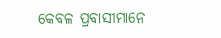କେବଳ ପ୍ରବାସୀମାନେ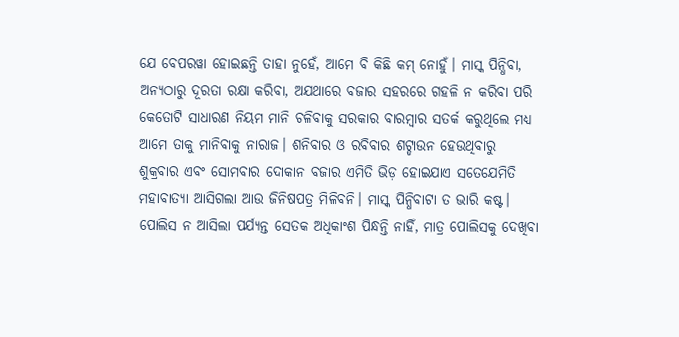ଯେ ବେପରୱା ହୋଇଛନ୍ତି ତାହା ନୁହେଁ, ଆମେ ବି କିଛି କମ୍ ନୋହୁଁ। ମାସ୍କ ପିନ୍ଧିବା, ଅନ୍ୟଠାରୁ ଦୂରତା ରକ୍ଷା କରିବା, ଅଯଥାରେ ବଜାର ସହରରେ ଗହଳି ନ କରିବା ପରି କେତୋଟି ସାଧାରଣ ନିୟମ ମାନି ଚଳିବାକୁ ସରକାର ବାରମ୍ବାର ସତର୍କ କରୁଥିଲେ ମଧ୍ୟ ଆମେ ତାକୁ ମାନିବାକୁ ନାରାଜ। ଶନିବାର ଓ ରବିବାର ଶଟ୍ଡାଉନ ହେଉଥିବାରୁ ଶୁକ୍ରବାର ଏବଂ ସୋମବାର ଦୋକାନ ବଜାର ଏମିତି ଭିଡ଼ ହୋଇଯାଏ ସତେଯେମିତି ମହାବାତ୍ୟା ଆସିଗଲା ଆଉ ଜିନିଷପତ୍ର ମିଳିବନି। ମାସ୍କ ପିନ୍ଧିବାଟା ତ ଭାରି କଷ୍ଟ। ପୋଲିସ ନ ଆସିଲା ପର୍ଯ୍ୟନ୍ତ ସେତକ ଅଧିକାଂଶ ପିନ୍ଧନ୍ତି ନାହିଁ, ମାତ୍ର ପୋଲିସକୁ ଦେଖିବା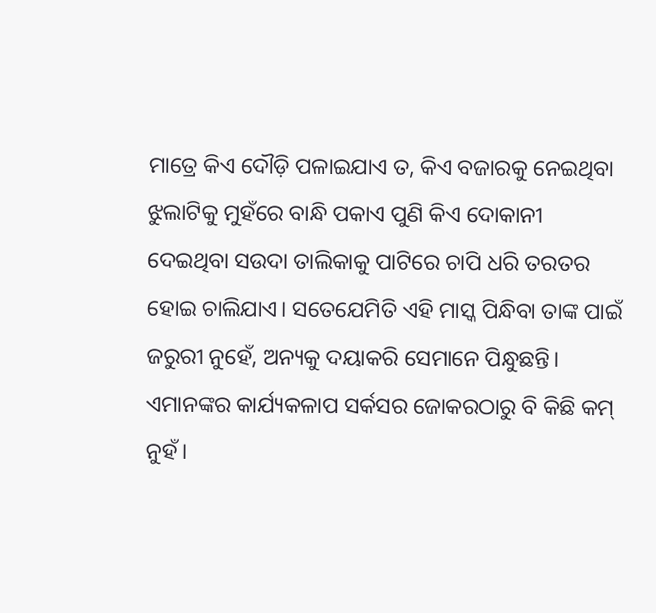ମାତ୍ରେ କିଏ ଦୌଡ଼ି ପଳାଇଯାଏ ତ, କିଏ ବଜାରକୁ ନେଇଥିବା ଝୁଲାଟିକୁ ମୁହଁରେ ବାନ୍ଧି ପକାଏ ପୁଣି କିଏ ଦୋକାନୀ ଦେଇଥିବା ସଉଦା ତାଲିକାକୁ ପାଟିରେ ଚାପି ଧରି ତରତର ହୋଇ ଚାଲିଯାଏ। ସତେଯେମିତି ଏହି ମାସ୍କ ପିନ୍ଧିବା ତାଙ୍କ ପାଇଁ ଜରୁରୀ ନୁହେଁ, ଅନ୍ୟକୁ ଦୟାକରି ସେମାନେ ପିନ୍ଧୁଛନ୍ତି। ଏମାନଙ୍କର କାର୍ଯ୍ୟକଳାପ ସର୍କସର ଜୋକରଠାରୁ ବି କିଛି କମ୍ ନୁହଁ।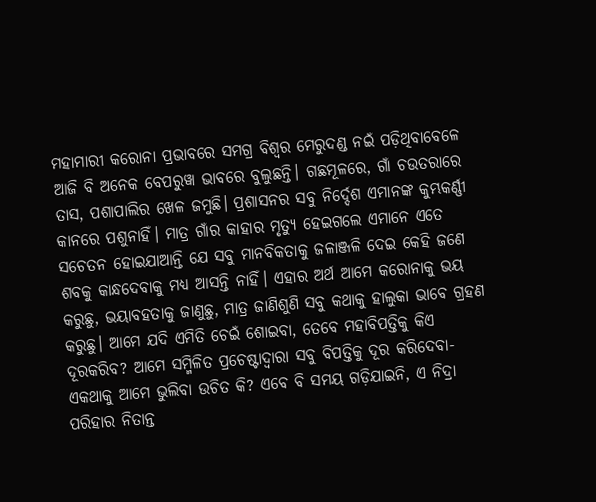ମହାମାରୀ କରୋନା ପ୍ରଭାବରେ ସମଗ୍ର ବିଶ୍ୱର ମେରୁଦଣ୍ଡ ନଇଁ ପଡ଼ିଥିବାବେଳେ ଆଜି ବି ଅନେକ ବେପରୁୱା ଭାବରେ ବୁଲୁଛନ୍ତି। ଗଛମୂଳରେ, ଗାଁ ଚଉତରାରେ ତାସ, ପଶାପାଲିର ଖେଳ ଜମୁଛି। ପ୍ରଶାସନର ସବୁ ନିର୍ଦ୍ଦେଶ ଏମାନଙ୍କ କୁମ୍ଭକର୍ଣ୍ଣୀ କାନରେ ପଶୁନାହିଁ। ମାତ୍ର ଗାଁର କାହାର ମୃତ୍ୟୁ ହେଇଗଲେ ଏମାନେ ଏତେ ସଚେତନ ହୋଇଯାଆନ୍ତି ଯେ ସବୁ ମାନବିକତାକୁ ଜଳାଞ୍ଜଳି ଦେଇ କେହି ଜଣେ ଶବକୁ କାନ୍ଧଦେବାକୁ ମଧ୍ୟ ଆସନ୍ତି ନାହିଁ। ଏହାର ଅର୍ଥ ଆମେ କରୋନାକୁ ଭୟ କରୁଛୁ, ଭୟାବହତାକୁ ଜାଣୁଛୁ, ମାତ୍ର ଜାଣିଶୁଣି ସବୁ କଥାକୁ ହାଲୁକା ଭାବେ ଗ୍ରହଣ କରୁଛୁ। ଆମେ ଯଦି ଏମିତି ଚେଇଁ ଶୋଇବା, ତେବେ ମହାବିପତ୍ତିକୁ କିଏ ଦୂରକରିବ? ଆମେ ସମ୍ମିଳିତ ପ୍ରଚେଷ୍ଟାଦ୍ୱାରା ସବୁ ବିପତ୍ତିକୁ ଦୂର କରିଦେବା- ଏକଥାକୁ ଆମେ ଭୁଲିବା ଉଚିତ କି? ଏବେ ବି ସମୟ ଗଡ଼ିଯାଇନି, ଏ ନିଦ୍ରା ପରିହାର ନିତାନ୍ତ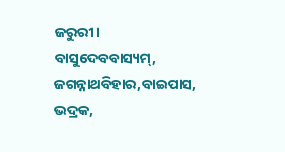ଜରୁରୀ।
ବାସୁଦେବବାସ୍ୟମ୍, ଜଗନ୍ନାଥବିହାର,ବାଇପାସ,
ଭଦ୍ରକ,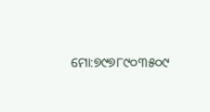ମୋ:୭୯୭୮୯୦୩୫୦୯